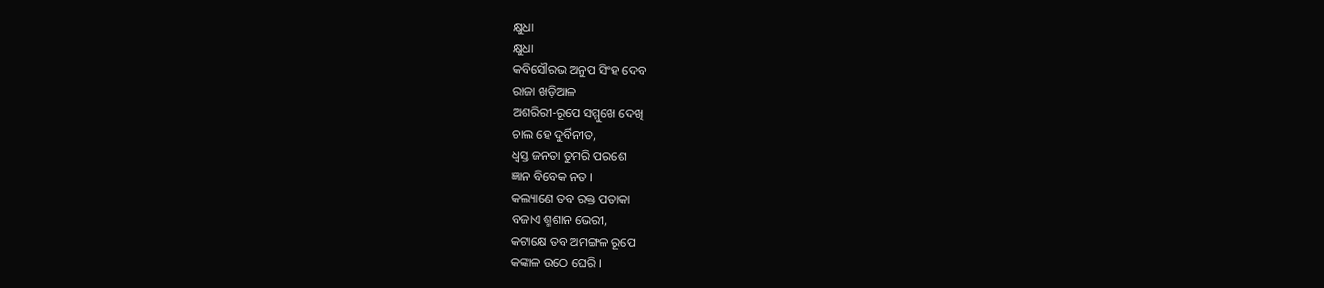କ୍ଷୁଧା
କ୍ଷୁଧା
କବିସୌରଭ ଅନୁପ ସିଂହ ଦେବ
ରାଜା ଖଡ଼ିଆଳ
ଅଶରିରୀ-ରୂପେ ସମ୍ମୁଖେ ଦେଖି
ଚାଲ ହେ ଦୁର୍ବିନୀତ,
ଧ୍ୱସ୍ତ ଜନତା ତୁମରି ପରଶେ
ଜ୍ଞାନ ବିବେକ ନତ ।
କଲ୍ୟାଣେ ତବ ରକ୍ତ ପତାକା
ବଜାଏ ଶ୍ମଶାନ ଭେରୀ,
କଟାକ୍ଷେ ତବ ଅମଙ୍ଗଳ ରୂପେ
କଙ୍କାଳ ଉଠେ ଘେରି ।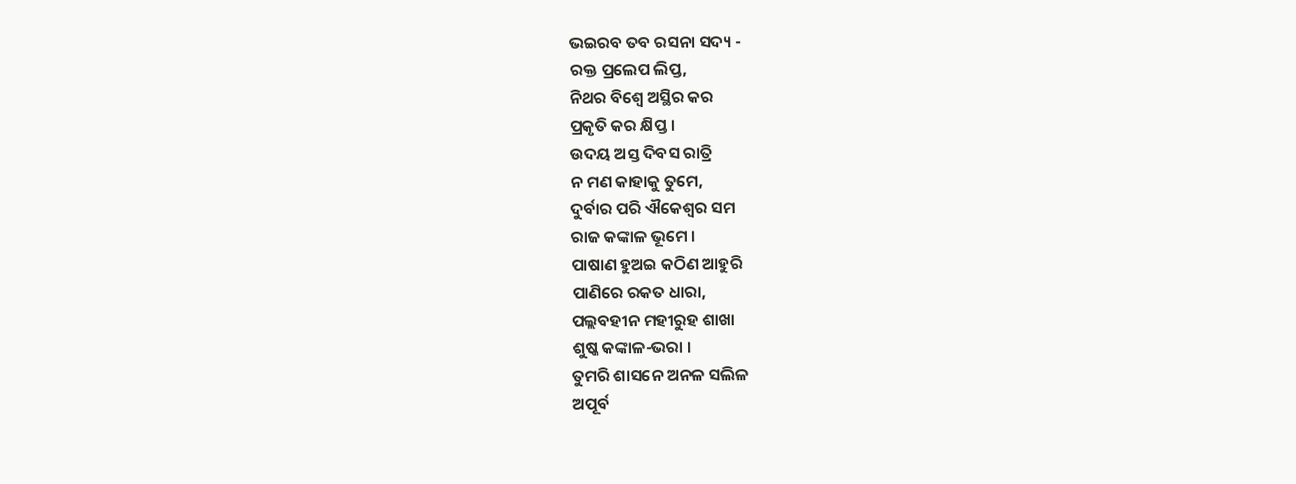ଭଇରବ ତବ ରସନା ସଦ୍ୟ -
ରକ୍ତ ପ୍ରଲେପ ଲିପ୍ତ,
ନିଥର ବିଶ୍ବେ ଅସ୍ଥିର କର
ପ୍ରକୃତି କର କ୍ଷିପ୍ତ ।
ଉଦୟ ଅସ୍ତ ଦିବସ ରାତ୍ରି
ନ ମଣ କାହାକୁ ତୁମେ,
ଦୁର୍ବାର ପରି ଐକେଶ୍ୱର ସମ
ରାଜ କଙ୍କାଳ ଭୂମେ ।
ପାଷାଣ ହୁଅଇ କଠିଣ ଆହୁରି
ପାଣିରେ ରକତ ଧାରା,
ପଲ୍ଲବହୀନ ମହୀରୁହ ଶାଖା
ଶୁଷ୍କ କଙ୍କାଳ-ଭରା ।
ତୁମରି ଶାସନେ ଅନଳ ସଲିଳ
ଅପୂର୍ବ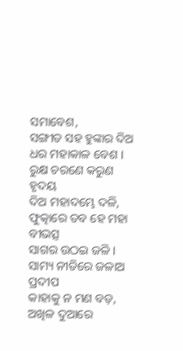ସମାବେଶ,
ସଙ୍ଗୀତ ସହ ହୁଙ୍କାର ଦିଅ
ଧର ମହାକାଳ ବେଶ ।
ରୁକ୍ଷ ଚରଣେ କରୁଣ ହୃଦୟ
ଦିଅ ମହାଦମ୍ଭେ ଦଳି,
ଫୁତ୍କାରେ ତବ ହେ ମହା ବୀଭତ୍ସ
ସାଗର ଉଠଇ ଜଳି ।
ସାମ୍ୟ ନୀତିରେ ଜଳାଅ ପ୍ରଦୀପ
କାହାକୁ ନ ମଣ ବଡ଼,
ଅଖିଳ ଦୁଆରେ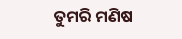ତୁମରି ମଣିଷ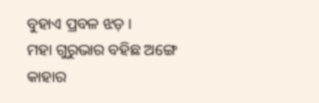ବୁହାଏ ପ୍ରବଳ ଝଡ଼ ।
ମହା ଗୁରୁଭାର ବହିଛ ଅଙ୍ଗେ
କାହାର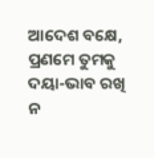ଆଦେଶ ବକ୍ଷେ,
ପ୍ରଣମେ ତୁମକୁ ଦୟା-ଭାବ ରଖି
ନ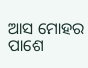ଆସ ମୋହର ପାଶେ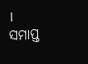।
ସମାପ୍ତ